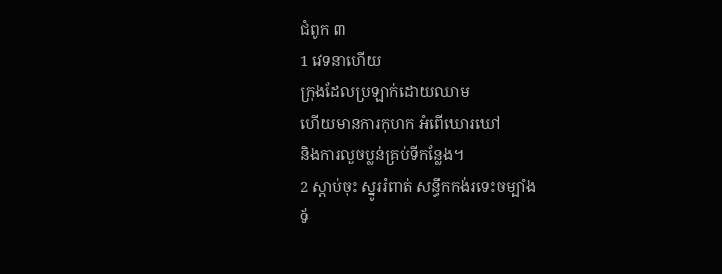ជំពូក ៣
1 វេទនាហើយ
ក្រុងដែលប្រឡាក់ដោយឈាម
ហើយមានការកុហក អំពើឃោរឃៅ
និងការលួចប្លន់គ្រប់ទីកន្លែង។
2 ស្ដាប់ចុះ ស្នូររំពាត់ សន្ធឹកកង់រទេះចម្បាំង
ទ័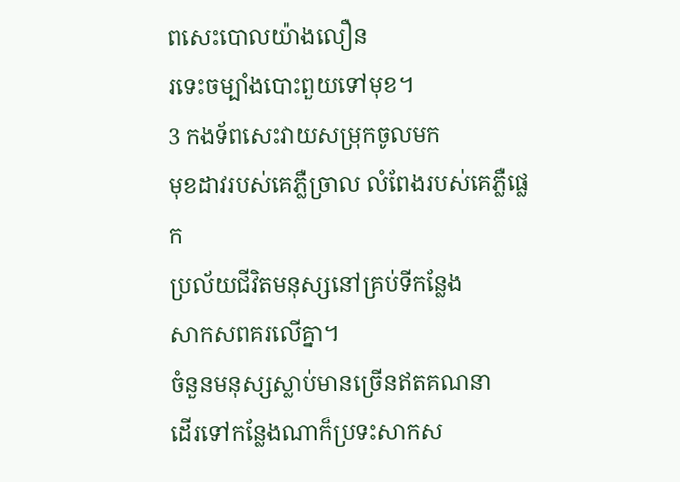ពសេះបោលយ៉ាងលឿន
រទេះចម្បាំងបោះពួយទៅមុខ។
3 កងទ័ពសេះវាយសម្រុកចូលមក
មុខដាវរបស់គេភ្លឺច្រាល លំពែងរបស់គេភ្លឺផ្លេក
ប្រល័យជីវិតមនុស្សនៅគ្រប់ទីកន្លែង
សាកសពគរលើគ្នា។
ចំនួនមនុស្សស្លាប់មានច្រើនឥតគណនា
ដើរទៅកន្លែងណាក៏ប្រទះសាកស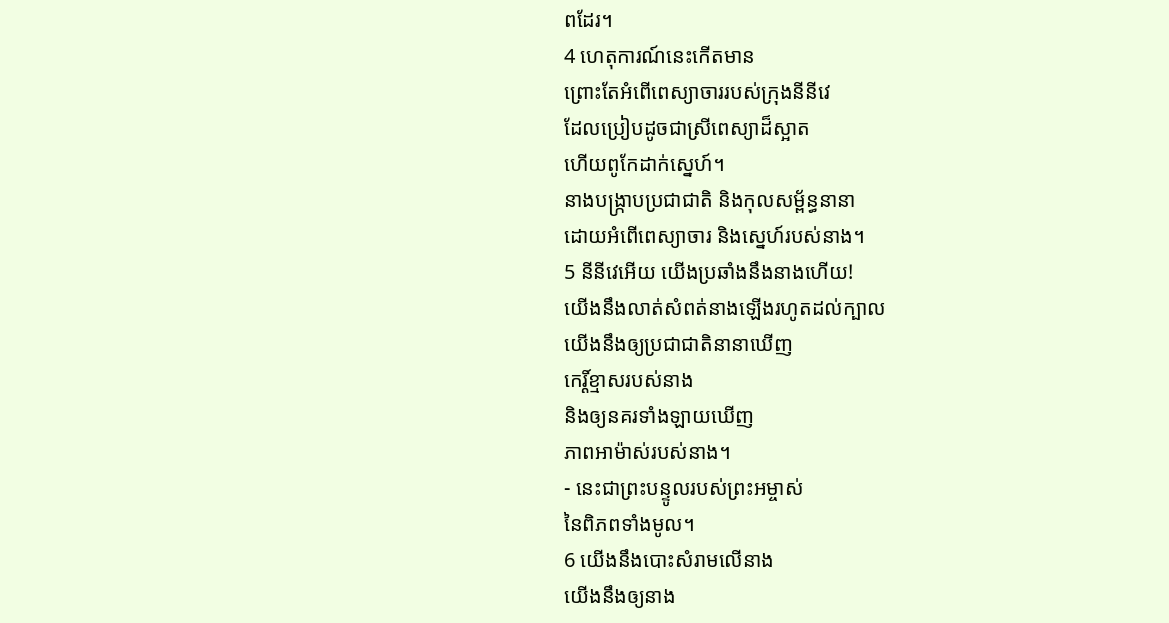ពដែរ។
4 ហេតុការណ៍នេះកើតមាន
ព្រោះតែអំពើពេស្យាចាររបស់ក្រុងនីនីវេ
ដែលប្រៀបដូចជាស្រីពេស្យាដ៏ស្អាត
ហើយពូកែដាក់ស្នេហ៍។
នាងបង្ក្រាបប្រជាជាតិ និងកុលសម្ព័ន្ធនានា
ដោយអំពើពេស្យាចារ និងស្នេហ៍របស់នាង។
5 នីនីវេអើយ យើងប្រឆាំងនឹងនាងហើយ!
យើងនឹងលាត់សំពត់នាងឡើងរហូតដល់ក្បាល
យើងនឹងឲ្យប្រជាជាតិនានាឃើញ
កេរ្ដិ៍ខ្មាសរបស់នាង
និងឲ្យនគរទាំងឡាយឃើញ
ភាពអាម៉ាស់របស់នាង។
- នេះជាព្រះបន្ទូលរបស់ព្រះអម្ចាស់
នៃពិភពទាំងមូល។
6 យើងនឹងបោះសំរាមលើនាង
យើងនឹងឲ្យនាង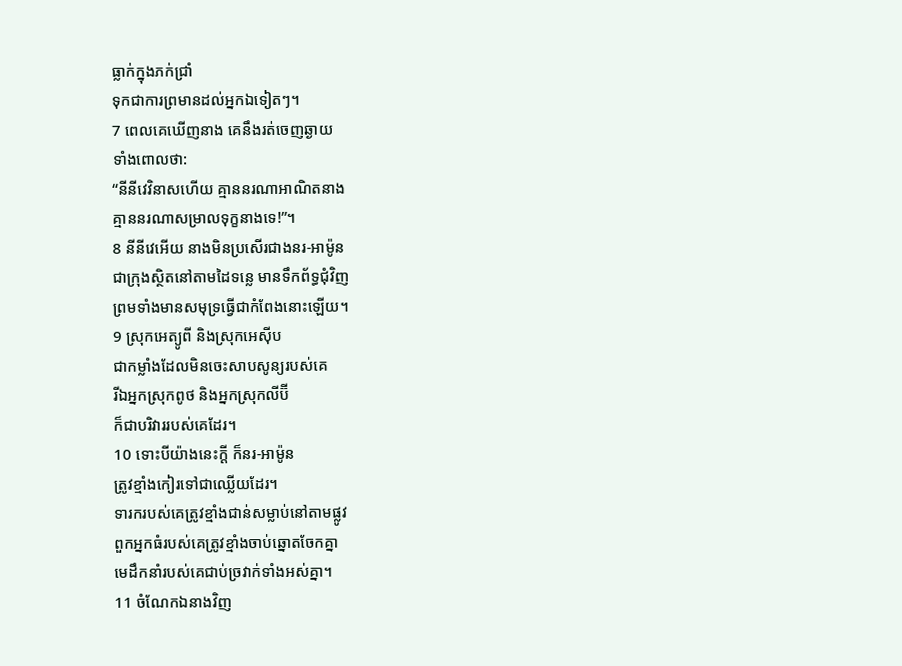ធ្លាក់ក្នុងភក់ជ្រាំ
ទុកជាការព្រមានដល់អ្នកឯទៀតៗ។
7 ពេលគេឃើញនាង គេនឹងរត់ចេញឆ្ងាយ
ទាំងពោលថា:
“នីនីវេវិនាសហើយ គ្មាននរណាអាណិតនាង
គ្មាននរណាសម្រាលទុក្ខនាងទេ!”។
8 នីនីវេអើយ នាងមិនប្រសើរជាងនរ-អាម៉ូន
ជាក្រុងស្ថិតនៅតាមដៃទន្លេ មានទឹកព័ទ្ធជុំវិញ
ព្រមទាំងមានសមុទ្រធ្វើជាកំពែងនោះឡើយ។
9 ស្រុកអេត្យូពី និងស្រុកអេស៊ីប
ជាកម្លាំងដែលមិនចេះសាបសូន្យរបស់គេ
រីឯអ្នកស្រុកពូថ និងអ្នកស្រុកលីប៊ី
ក៏ជាបរិវាររបស់គេដែរ។
10 ទោះបីយ៉ាងនេះក្តី ក៏នរ-អាម៉ូន
ត្រូវខ្មាំងកៀរទៅជាឈ្លើយដែរ។
ទារករបស់គេត្រូវខ្មាំងជាន់សម្លាប់នៅតាមផ្លូវ
ពួកអ្នកធំរបស់គេត្រូវខ្មាំងចាប់ឆ្នោតចែកគ្នា
មេដឹកនាំរបស់គេជាប់ច្រវាក់ទាំងអស់គ្នា។
11 ចំណែកឯនាងវិញ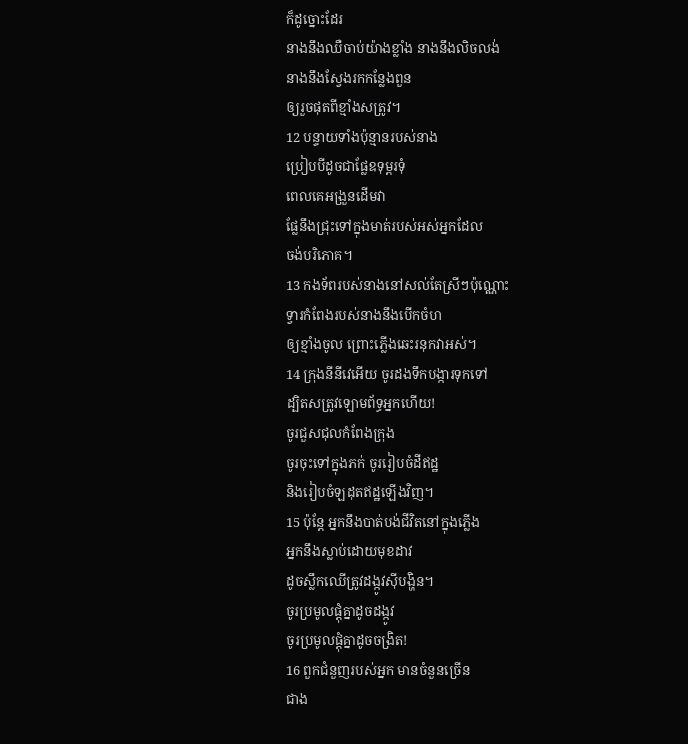ក៏ដូច្នោះដែរ
នាងនឹងឈឺចាប់យ៉ាងខ្លាំង នាងនឹងលិចលង់
នាងនឹងស្វែងរកកន្លែងពួន
ឲ្យរួចផុតពីខ្មាំងសត្រូវ។
12 បន្ទាយទាំងប៉ុន្មានរបស់នាង
ប្រៀបបីដូចជាផ្លែឧទុម្ពរទុំ
ពេលគេអង្រួនដើមវា
ផ្លែនឹងជ្រុះទៅក្នុងមាត់របស់អស់អ្នកដែល
ចង់បរិភោគ។
13 កងទ័ពរបស់នាងនៅសល់តែស្រីៗប៉ុណ្ណោះ
ទ្វារកំពែងរបស់នាងនឹងបើកចំហ
ឲ្យខ្មាំងចូល ព្រោះភ្លើងឆេះរនុកវាអស់។
14 ក្រុងនីនីវេអើយ ចូរដងទឹកបង្ការទុកទៅ
ដ្បិតសត្រូវឡោមព័ទ្ធអ្នកហើយ!
ចូរជួសជុលកំពែងក្រុង
ចូរចុះទៅក្នុងភក់ ចូររៀបចំដីឥដ្ឋ
និងរៀបចំឡដុតឥដ្ឋឡើងវិញ។
15 ប៉ុន្តែ អ្នកនឹងបាត់បង់ជីវិតនៅក្នុងភ្លើង
អ្នកនឹងស្លាប់ដោយមុខដាវ
ដូចស្លឹកឈើត្រូវដង្កូវស៊ីបង្ហិន។
ចូរប្រមូលផ្តុំគ្នាដូចដង្កូវ
ចូរប្រមូលផ្តុំគ្នាដូចចង្រិត!
16 ពួកជំនួញរបស់អ្នក មានចំនួនច្រើន
ជាង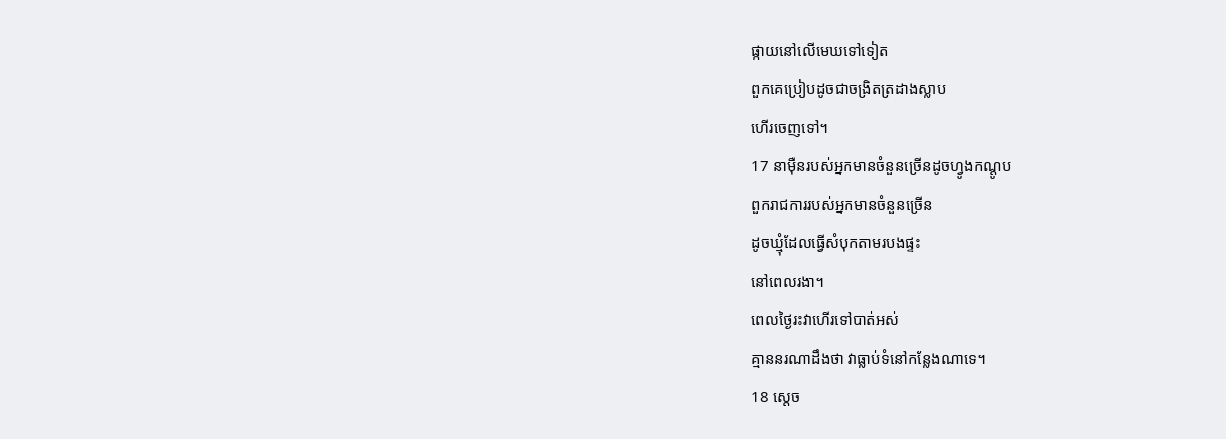ផ្កាយនៅលើមេឃទៅទៀត
ពួកគេប្រៀបដូចជាចង្រិតត្រដាងស្លាប
ហើរចេញទៅ។
17 នាម៉ឺនរបស់អ្នកមានចំនួនច្រើនដូចហ្វូងកណ្ដូប
ពួករាជការរបស់អ្នកមានចំនួនច្រើន
ដូចឃ្មុំដែលធ្វើសំបុកតាមរបងផ្ទះ
នៅពេលរងា។
ពេលថ្ងៃរះវាហើរទៅបាត់អស់
គ្មាននរណាដឹងថា វាធ្លាប់ទំនៅកន្លែងណាទេ។
18 ស្តេច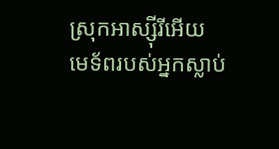ស្រុកអាស្ស៊ីរីអើយ
មេទ័ពរបស់អ្នកស្លាប់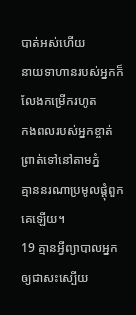បាត់អស់ហើយ
នាយទាហានរបស់អ្នកក៏លែងកម្រើករហូត
កងពលរបស់អ្នកខ្ចាត់ព្រាត់ទៅនៅតាមភ្នំ
គ្មាននរណាប្រមូលផ្តុំពួកគេឡើយ។
19 គ្មានអ្វីព្យាបាលអ្នកឲ្យជាសះស្បើយ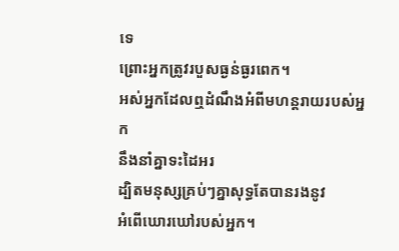ទេ
ព្រោះអ្នកត្រូវរបួសធ្ងន់ធ្ងរពេក។
អស់អ្នកដែលឮដំណឹងអំពីមហន្តរាយរបស់អ្នក
នឹងនាំគ្នាទះដៃអរ
ដ្បិតមនុស្សគ្រប់ៗគ្នាសុទ្ធតែបានរងនូវ
អំពើឃោរឃៅរបស់អ្នក។